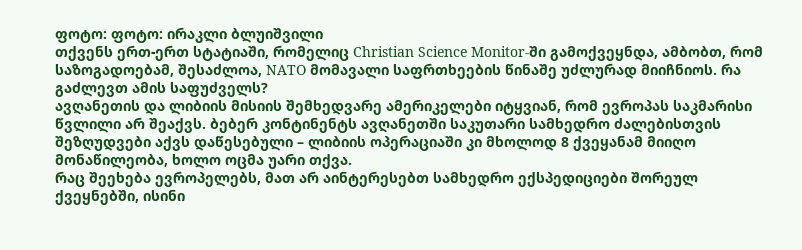ფოტო: ფოტო: ირაკლი ბლუიშვილი
თქვენს ერთ-ერთ სტატიაში, რომელიც Christian Science Monitor-ში გამოქვეყნდა, ამბობთ, რომ საზოგადოებამ, შესაძლოა, NATO მომავალი საფრთხეების წინაშე უძლურად მიიჩნიოს. რა გაძლევთ ამის საფუძველს?
ავღანეთის და ლიბიის მისიის შემხედვარე ამერიკელები იტყვიან, რომ ევროპას საკმარისი წვლილი არ შეაქვს. ბებერ კონტინენტს ავღანეთში საკუთარი სამხედრო ძალებისთვის შეზღუდვები აქვს დაწესებული – ლიბიის ოპერაციაში კი მხოლოდ 8 ქვეყანამ მიიღო მონაწილეობა, ხოლო ოცმა უარი თქვა.
რაც შეეხება ევროპელებს, მათ არ აინტერესებთ სამხედრო ექსპედიციები შორეულ ქვეყნებში, ისინი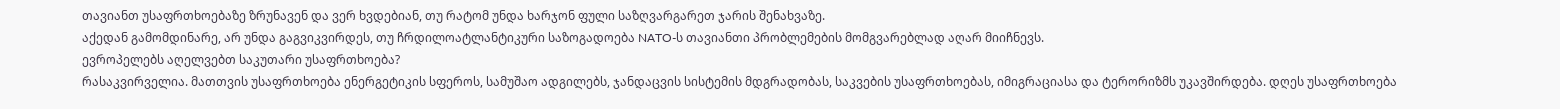თავიანთ უსაფრთხოებაზე ზრუნავენ და ვერ ხვდებიან, თუ რატომ უნდა ხარჯონ ფული საზღვარგარეთ ჯარის შენახვაზე.
აქედან გამომდინარე, არ უნდა გაგვიკვირდეს, თუ ჩრდილოატლანტიკური საზოგადოება NATO-ს თავიანთი პრობლემების მომგვარებლად აღარ მიიჩნევს.
ევროპელებს აღელვებთ საკუთარი უსაფრთხოება?
რასაკვირველია. მათთვის უსაფრთხოება ენერგეტიკის სფეროს, სამუშაო ადგილებს, ჯანდაცვის სისტემის მდგრადობას, საკვების უსაფრთხოებას, იმიგრაციასა და ტერორიზმს უკავშირდება. დღეს უსაფრთხოება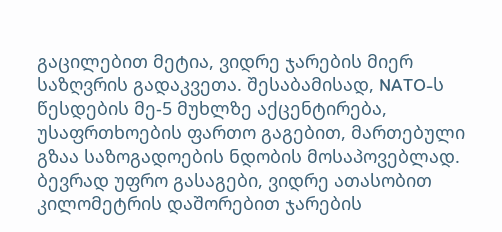გაცილებით მეტია, ვიდრე ჯარების მიერ საზღვრის გადაკვეთა. შესაბამისად, NATO-ს წესდების მე-5 მუხლზე აქცენტირება, უსაფრთხოების ფართო გაგებით, მართებული გზაა საზოგადოების ნდობის მოსაპოვებლად. ბევრად უფრო გასაგები, ვიდრე ათასობით კილომეტრის დაშორებით ჯარების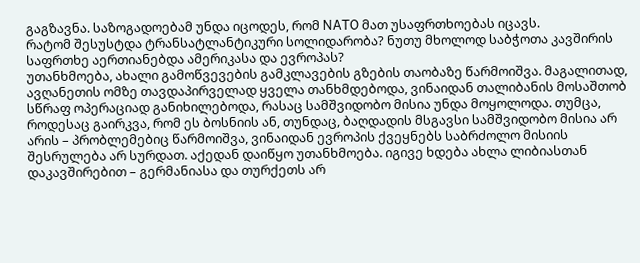გაგზავნა. საზოგადოებამ უნდა იცოდეს, რომ NATO მათ უსაფრთხოებას იცავს.
რატომ შესუსტდა ტრანსატლანტიკური სოლიდარობა? ნუთუ მხოლოდ საბჭოთა კავშირის საფრთხე აერთიანებდა ამერიკასა და ევროპას?
უთანხმოება, ახალი გამოწვევების გამკლავების გზების თაობაზე წარმოიშვა. მაგალითად, ავღანეთის ომზე თავდაპირველად ყველა თანხმდებოდა, ვინაიდან თალიბანის მოსაშთობ სწრაფ ოპერაციად განიხილებოდა, რასაც სამშვიდობო მისია უნდა მოყოლოდა. თუმცა, როდესაც გაირკვა, რომ ეს ბოსნიის ან, თუნდაც, ბაღდადის მსგავსი სამშვიდობო მისია არ არის – პრობლემებიც წარმოიშვა, ვინაიდან ევროპის ქვეყნებს საბრძოლო მისიის შესრულება არ სურდათ. აქედან დაიწყო უთანხმოება. იგივე ხდება ახლა ლიბიასთან დაკავშირებით – გერმანიასა და თურქეთს არ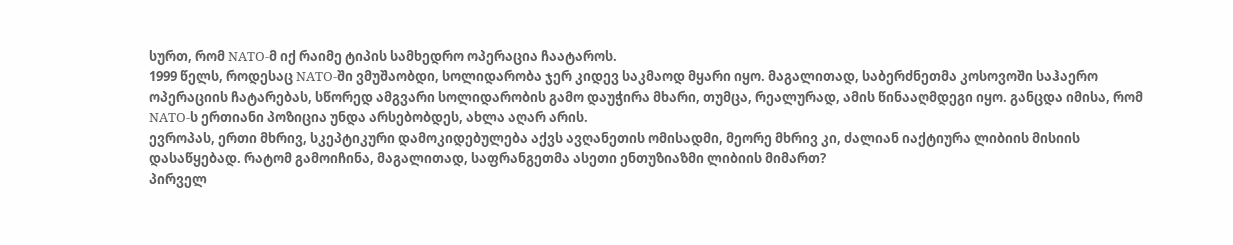სურთ, რომ NATO-მ იქ რაიმე ტიპის სამხედრო ოპერაცია ჩაატაროს.
1999 წელს, როდესაც NATO-ში ვმუშაობდი, სოლიდარობა ჯერ კიდევ საკმაოდ მყარი იყო. მაგალითად, საბერძნეთმა კოსოვოში საჰაერო ოპერაციის ჩატარებას, სწორედ ამგვარი სოლიდარობის გამო დაუჭირა მხარი, თუმცა, რეალურად, ამის წინააღმდეგი იყო. განცდა იმისა, რომ NATO-ს ერთიანი პოზიცია უნდა არსებობდეს, ახლა აღარ არის.
ევროპას, ერთი მხრივ, სკეპტიკური დამოკიდებულება აქვს ავღანეთის ომისადმი, მეორე მხრივ კი, ძალიან იაქტიურა ლიბიის მისიის დასაწყებად. რატომ გამოიჩინა, მაგალითად, საფრანგეთმა ასეთი ენთუზიაზმი ლიბიის მიმართ?
პირველ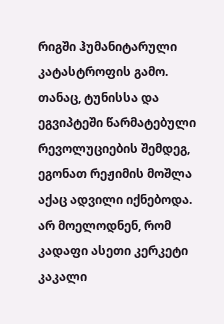რიგში ჰუმანიტარული კატასტროფის გამო. თანაც, ტუნისსა და ეგვიპტეში წარმატებული რევოლუციების შემდეგ, ეგონათ რეჟიმის მოშლა აქაც ადვილი იქნებოდა. არ მოელოდნენ, რომ კადაფი ასეთი კერკეტი კაკალი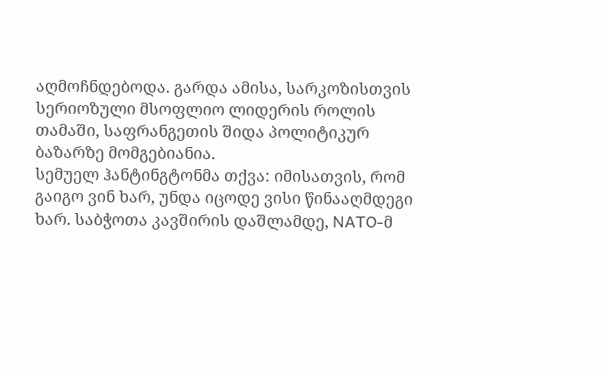აღმოჩნდებოდა. გარდა ამისა, სარკოზისთვის სერიოზული მსოფლიო ლიდერის როლის თამაში, საფრანგეთის შიდა პოლიტიკურ ბაზარზე მომგებიანია.
სემუელ ჰანტინგტონმა თქვა: იმისათვის, რომ გაიგო ვინ ხარ, უნდა იცოდე ვისი წინააღმდეგი ხარ. საბჭოთა კავშირის დაშლამდე, NATO-მ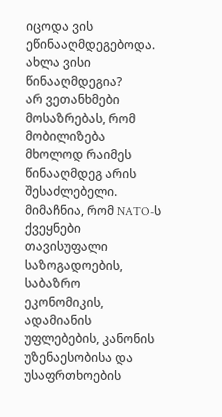იცოდა ვის ეწინააღმდეგებოდა. ახლა ვისი წინააღმდეგია?
არ ვეთანხმები მოსაზრებას, რომ მობილიზება მხოლოდ რაიმეს წინააღმდეგ არის შესაძლებელი. მიმაჩნია, რომ NATO-ს ქვეყნები თავისუფალი საზოგადოების, საბაზრო ეკონომიკის, ადამიანის უფლებების, კანონის უზენაესობისა და უსაფრთხოების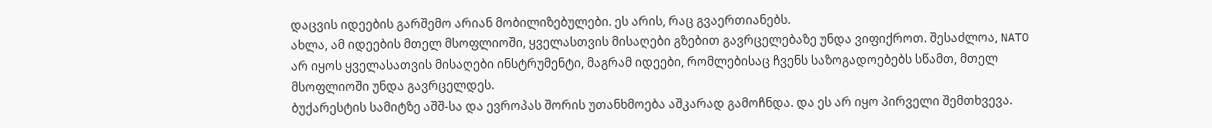დაცვის იდეების გარშემო არიან მობილიზებულები. ეს არის, რაც გვაერთიანებს.
ახლა, ამ იდეების მთელ მსოფლიოში, ყველასთვის მისაღები გზებით გავრცელებაზე უნდა ვიფიქროთ. შესაძლოა, NATO არ იყოს ყველასათვის მისაღები ინსტრუმენტი, მაგრამ იდეები, რომლებისაც ჩვენს საზოგადოებებს სწამთ, მთელ მსოფლიოში უნდა გავრცელდეს.
ბუქარესტის სამიტზე აშშ-სა და ევროპას შორის უთანხმოება აშკარად გამოჩნდა. და ეს არ იყო პირველი შემთხვევა.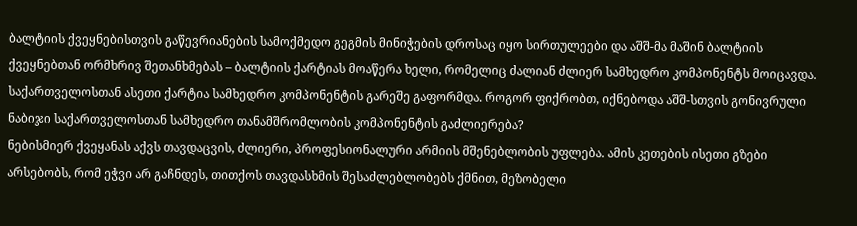ბალტიის ქვეყნებისთვის გაწევრიანების სამოქმედო გეგმის მინიჭების დროსაც იყო სირთულეები და აშშ-მა მაშინ ბალტიის ქვეყნებთან ორმხრივ შეთანხმებას – ბალტიის ქარტიას მოაწერა ხელი, რომელიც ძალიან ძლიერ სამხედრო კომპონენტს მოიცავდა. საქართველოსთან ასეთი ქარტია სამხედრო კომპონენტის გარეშე გაფორმდა. როგორ ფიქრობთ, იქნებოდა აშშ-სთვის გონივრული ნაბიჯი საქართველოსთან სამხედრო თანამშრომლობის კომპონენტის გაძლიერება?
ნებისმიერ ქვეყანას აქვს თავდაცვის, ძლიერი, პროფესიონალური არმიის მშენებლობის უფლება. ამის კეთების ისეთი გზები არსებობს, რომ ეჭვი არ გაჩნდეს, თითქოს თავდასხმის შესაძლებლობებს ქმნით, მეზობელი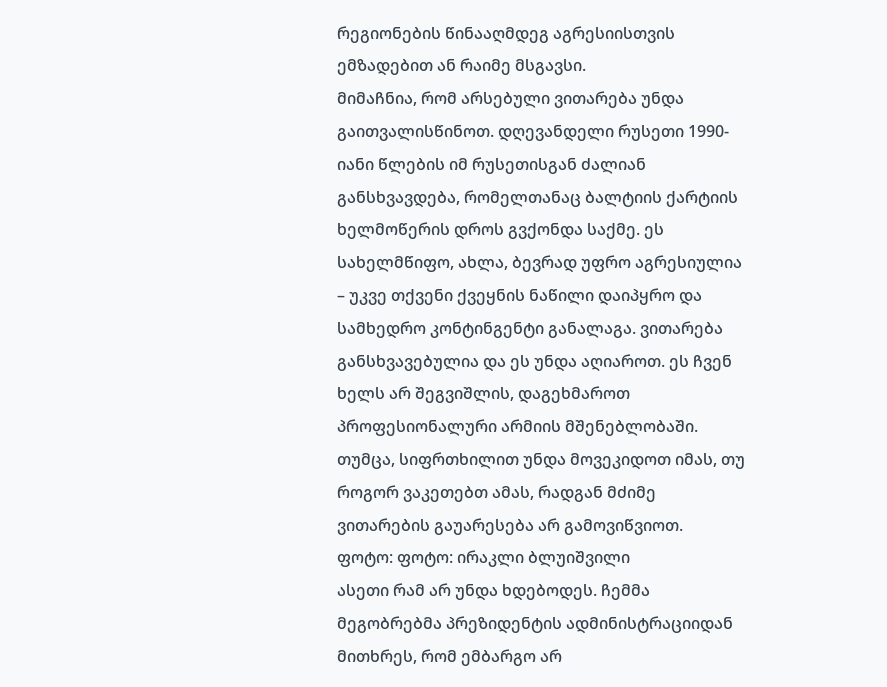რეგიონების წინააღმდეგ აგრესიისთვის ემზადებით ან რაიმე მსგავსი.
მიმაჩნია, რომ არსებული ვითარება უნდა გაითვალისწინოთ. დღევანდელი რუსეთი 1990-იანი წლების იმ რუსეთისგან ძალიან განსხვავდება, რომელთანაც ბალტიის ქარტიის ხელმოწერის დროს გვქონდა საქმე. ეს სახელმწიფო, ახლა, ბევრად უფრო აგრესიულია – უკვე თქვენი ქვეყნის ნაწილი დაიპყრო და სამხედრო კონტინგენტი განალაგა. ვითარება განსხვავებულია და ეს უნდა აღიაროთ. ეს ჩვენ ხელს არ შეგვიშლის, დაგეხმაროთ პროფესიონალური არმიის მშენებლობაში. თუმცა, სიფრთხილით უნდა მოვეკიდოთ იმას, თუ როგორ ვაკეთებთ ამას, რადგან მძიმე ვითარების გაუარესება არ გამოვიწვიოთ.
ფოტო: ფოტო: ირაკლი ბლუიშვილი
ასეთი რამ არ უნდა ხდებოდეს. ჩემმა მეგობრებმა პრეზიდენტის ადმინისტრაციიდან მითხრეს, რომ ემბარგო არ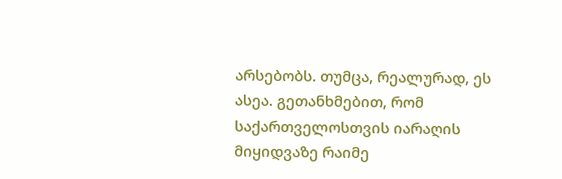არსებობს. თუმცა, რეალურად, ეს ასეა. გეთანხმებით, რომ საქართველოსთვის იარაღის მიყიდვაზე რაიმე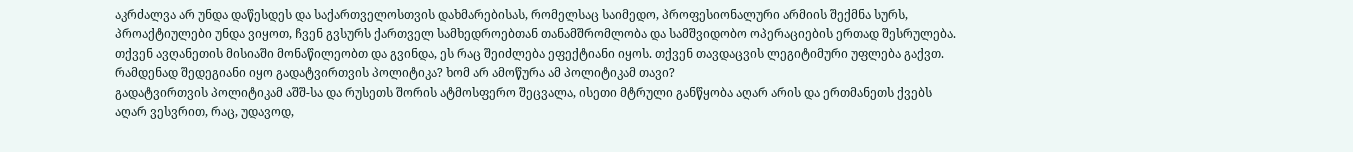აკრძალვა არ უნდა დაწესდეს და საქართველოსთვის დახმარებისას, რომელსაც საიმედო, პროფესიონალური არმიის შექმნა სურს, პროაქტიულები უნდა ვიყოთ, ჩვენ გვსურს ქართველ სამხედროებთან თანამშრომლობა და სამშვიდობო ოპერაციების ერთად შესრულება. თქვენ ავღანეთის მისიაში მონაწილეობთ და გვინდა, ეს რაც შეიძლება ეფექტიანი იყოს. თქვენ თავდაცვის ლეგიტიმური უფლება გაქვთ.
რამდენად შედეგიანი იყო გადატვირთვის პოლიტიკა? ხომ არ ამოწურა ამ პოლიტიკამ თავი?
გადატვირთვის პოლიტიკამ აშშ-სა და რუსეთს შორის ატმოსფერო შეცვალა, ისეთი მტრული განწყობა აღარ არის და ერთმანეთს ქვებს აღარ ვესვრით, რაც, უდავოდ,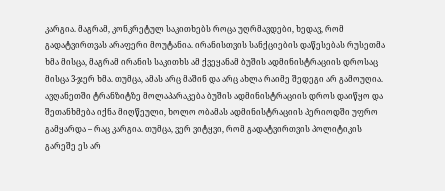კარგია. მაგრამ, კონკრეტულ საკითხებს როცა უღრმავდები, ხედავ, რომ გადატვირთვას არაფერი მოუტანია. ირანისთვის სანქციების დაწესებას რუსეთმა ხმა მისცა, მაგრამ ირანის საკითხს ამ ქვეყანამ ბუშის ადმინისტრაციის დროსაც მისცა 3-ჯერ ხმა. თუმცა, ამას არც მაშინ და არც ახლა რაიმე შედეგი არ გამოუღია. ავღანეთში ტრანზიტზე მოლაპარაკება ბუშის ადმინისტრაციის დროს დაიწყო და შეთანხმება იქნა მიღწეული, ხოლო ობამას ადმინისტრაციის პერიოდში უფრო გამყარდა – რაც კარგია. თუმცა, ვერ ვიტყვი, რომ გადატვირთვის პოლიტიკის გარეშე ეს არ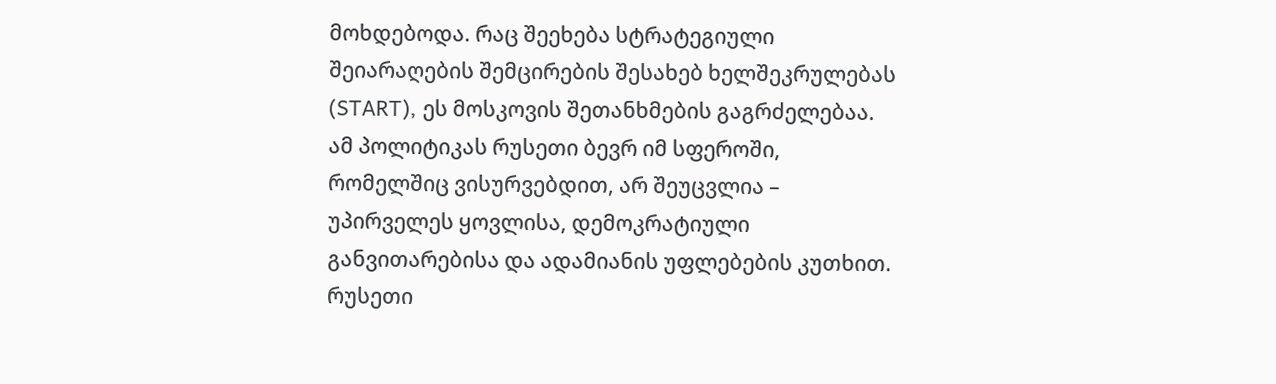მოხდებოდა. რაც შეეხება სტრატეგიული შეიარაღების შემცირების შესახებ ხელშეკრულებას (START), ეს მოსკოვის შეთანხმების გაგრძელებაა.
ამ პოლიტიკას რუსეთი ბევრ იმ სფეროში, რომელშიც ვისურვებდით, არ შეუცვლია – უპირველეს ყოვლისა, დემოკრატიული განვითარებისა და ადამიანის უფლებების კუთხით. რუსეთი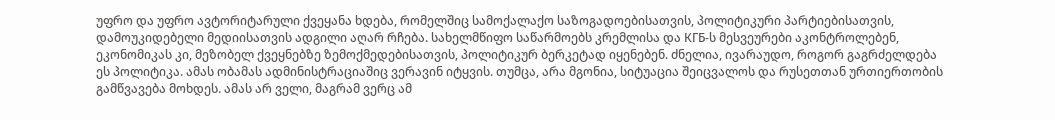უფრო და უფრო ავტორიტარული ქვეყანა ხდება, რომელშიც სამოქალაქო საზოგადოებისათვის, პოლიტიკური პარტიებისათვის, დამოუკიდებელი მედიისათვის ადგილი აღარ რჩება. სახელმწიფო საწარმოებს კრემლისა და КГБ-ს მესვეურები აკონტროლებენ, ეკონომიკას კი, მეზობელ ქვეყნებზე ზემოქმედებისათვის, პოლიტიკურ ბერკეტად იყენებენ. ძნელია, ივარაუდო, როგორ გაგრძელდება ეს პოლიტიკა. ამას ობამას ადმინისტრაციაშიც ვერავინ იტყვის. თუმცა, არა მგონია, სიტუაცია შეიცვალოს და რუსეთთან ურთიერთობის გამწვავება მოხდეს. ამას არ ველი, მაგრამ ვერც ამ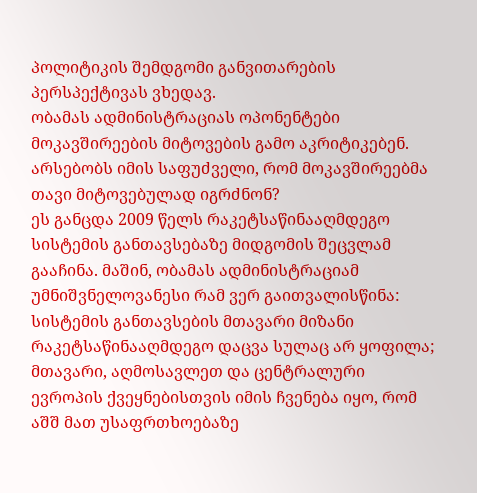პოლიტიკის შემდგომი განვითარების პერსპექტივას ვხედავ.
ობამას ადმინისტრაციას ოპონენტები მოკავშირეების მიტოვების გამო აკრიტიკებენ. არსებობს იმის საფუძველი, რომ მოკავშირეებმა თავი მიტოვებულად იგრძნონ?
ეს განცდა 2009 წელს რაკეტსაწინააღმდეგო სისტემის განთავსებაზე მიდგომის შეცვლამ გააჩინა. მაშინ, ობამას ადმინისტრაციამ უმნიშვნელოვანესი რამ ვერ გაითვალისწინა: სისტემის განთავსების მთავარი მიზანი რაკეტსაწინააღმდეგო დაცვა სულაც არ ყოფილა; მთავარი, აღმოსავლეთ და ცენტრალური ევროპის ქვეყნებისთვის იმის ჩვენება იყო, რომ აშშ მათ უსაფრთხოებაზე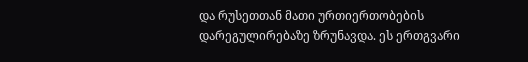და რუსეთთან მათი ურთიერთობების დარეგულირებაზე ზრუნავდა. ეს ერთგვარი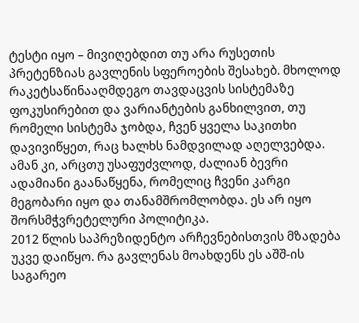ტესტი იყო – მივიღებდით თუ არა რუსეთის პრეტენზიას გავლენის სფეროების შესახებ. მხოლოდ რაკეტსაწინააღმდეგო თავდაცვის სისტემაზე ფოკუსირებით და ვარიანტების განხილვით, თუ რომელი სისტემა ჯობდა, ჩვენ ყველა საკითხი დავივიწყეთ, რაც ხალხს ნამდვილად აღელვებდა. ამან კი, არცთუ უსაფუძვლოდ, ძალიან ბევრი ადამიანი გაანაწყენა, რომელიც ჩვენი კარგი მეგობარი იყო და თანამშრომლობდა. ეს არ იყო შორსმჭვრეტელური პოლიტიკა.
2012 წლის საპრეზიდენტო არჩევნებისთვის მზადება უკვე დაიწყო. რა გავლენას მოახდენს ეს აშშ-ის საგარეო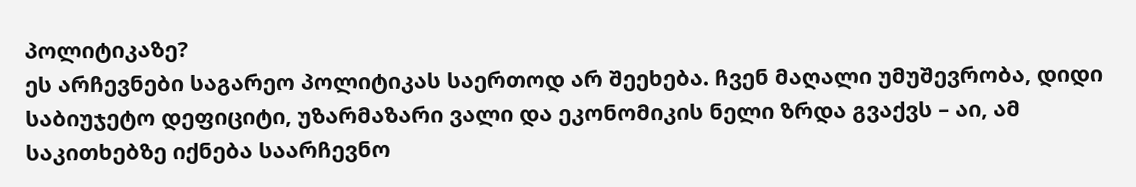პოლიტიკაზე?
ეს არჩევნები საგარეო პოლიტიკას საერთოდ არ შეეხება. ჩვენ მაღალი უმუშევრობა, დიდი საბიუჯეტო დეფიციტი, უზარმაზარი ვალი და ეკონომიკის ნელი ზრდა გვაქვს – აი, ამ საკითხებზე იქნება საარჩევნო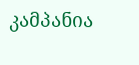კამპანია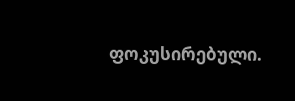ფოკუსირებული.